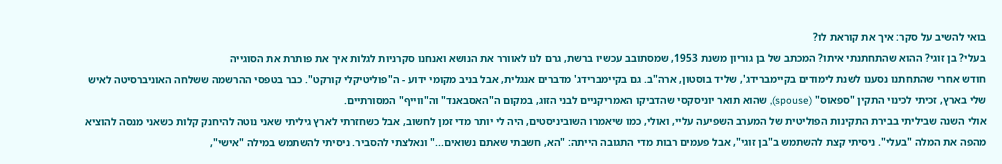בואי להשיב על סקר: איך את קוראת לו?
בעלי? בן זוגי? ההוא שהתחתנתי איתו? המכתב של בן גוריון משנת 1953, שמסתובב עכשיו ברשת, גרם לנו לאוורר את הנושא ואנחנו סקרניות לגלות איך את פותרת את הסוגייה
חודש אחרי שהתחתנו נסענו לשנת לימודים בקיימברידג', שליד בוסטון, ארה"ב. גם בקיימברידג' מדברים אנגלית, אבל בניב מקומי ידוע - ה"פוליטיקלי קורקט". כבר בטפסי ההרשמה ששלחה האוניברסיטה לאיש שלי בארץ, זכיתי לכינוי התקין "ספאוס" (spouse), שהוא תואר יוניסקסי שהדביקו האמריקניים לבני הזוג, במקום ה"האסבאנד" וה"ווייף" המסורתיים.
אולי השנה שביליתי בבירת התקינות הפוליטית של המערב השפיעה עליי, ואולי, כמו שיאמרו השוביניסטים, היה לי יותר מדי זמן לחשוב, אבל כשחזרתי לארץ גיליתי שאני נוטה להיחנק קלות כשאני מנסה להוציא מהפה את המלה "בעלי". ניסיתי קצת להשתמש ב"בן זוגי", אבל פעמים רבות מדי התגובה הייתה: "הא, חשבתי שאתם נשואים..." ונאלצתי להסביר. ניסיתי להשתמש במילה "אישי",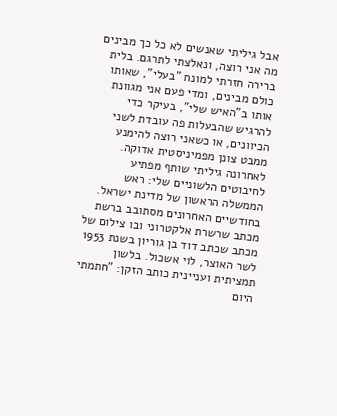אבל גיליתי שאנשים לא כל כך מבינים מה אני רוצה, ונאלצתי לתרגם. בלית ברירה חזרתי למונח "בעלי", שאותו כולם מבינים, ומדי פעם אני מגוונת אותו ב"האיש שלי", בעיקר כדי להרגיש שהבעלות פה עובדת לשני הכיוונים, או כשאני רוצה להימנע ממבט צונן מפמיניסטית אדוקה.
לאחרונה גיליתי שותף מפתיע לחיבוטים הלשוניים שלי: ראש הממשלה הראשון של מדינת ישראל. בחודשיים האחרונים מסתובב ברשת מכתב שרשרת אלקטרוני ובו צילום של מכתב שכתב דוד בן גוריון בשנת 1953 לשר האוצר, לוי אשכול. בלשון תמציתית ועניינית כותב הזקן: "חתמתי היום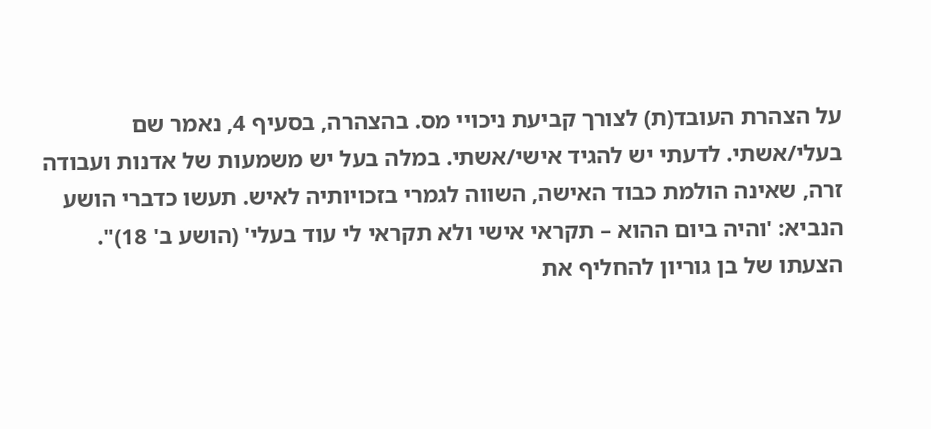על הצהרת העובד(ת) לצורך קביעת ניכויי מס. בהצהרה, בסעיף 4, נאמר שם בעלי/אשתי. לדעתי יש להגיד אישי/אשתי. במלה בעל יש משמעות של אדנות ועבודה זרה, שאינה הולמת כבוד האישה, השווה לגמרי בזכויותיה לאיש. תעשו כדברי הושע הנביא: 'והיה ביום ההוא – תקראי אישי ולא תקראי לי עוד בעלי' (הושע ב' 18)".
הצעתו של בן גוריון להחליף את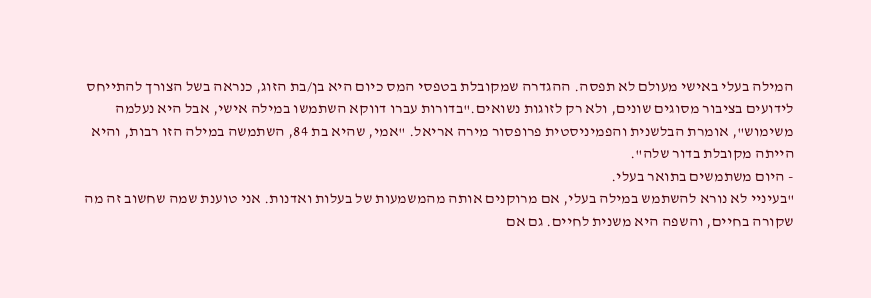המילה בעלי באישי מעולם לא תפסה. ההגדרה שמקובלת בטפסי המס כיום היא בן/בת הזוג, כנראה בשל הצורך להתייחס לידועים בציבור מסוגים שונים, ולא רק לזוגות נשואים."בדורות עברו דווקא השתמשו במילה אישי, אבל היא נעלמה משימוש", אומרת הבלשנית והפמיניסטית פרופסור מירה אריאל. "אמי, שהיא בת 84, השתמשה במילה הזו רבות, והיא הייתה מקובלת בדור שלה".
- היום משתמשים בתואר בעלי.
"בעיניי לא נורא להשתמש במילה בעלי, אם מרוקנים אותה מהמשמעות של בעלות ואדנות. אני טוענת שמה שחשוב זה מה שקורה בחיים, והשפה היא משנית לחיים. גם אם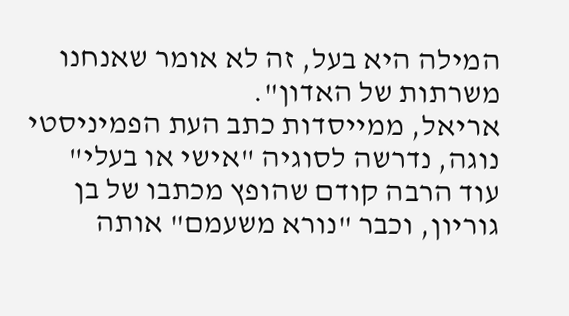המילה היא בעל, זה לא אומר שאנחנו משרתות של האדון".
אריאל, ממייסדות כתב העת הפמיניסטי נוגה, נדרשה לסוגיה "אישי או בעלי" עוד הרבה קודם שהופץ מכתבו של בן גוריון, וכבר "נורא משעמם" אותה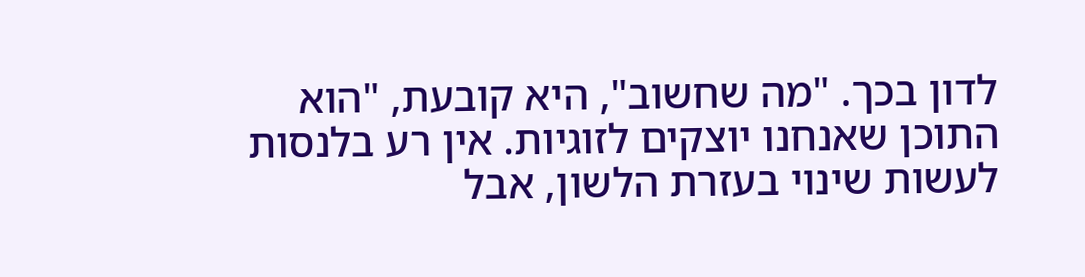לדון בכך. "מה שחשוב", היא קובעת, "הוא התוכן שאנחנו יוצקים לזוגיות. אין רע בלנסות לעשות שינוי בעזרת הלשון, אבל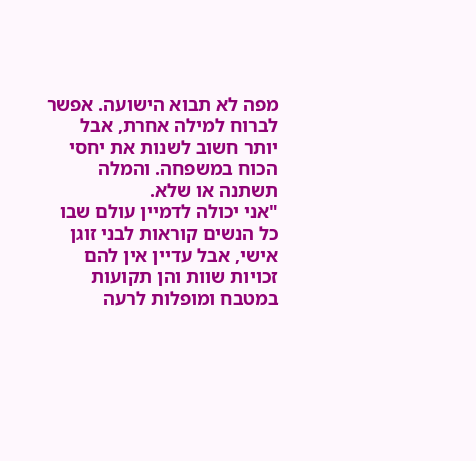מפה לא תבוא הישועה. אפשר לברוח למילה אחרת, אבל יותר חשוב לשנות את יחסי הכוח במשפחה. והמלה תשתנה או שלא.
"אני יכולה לדמיין עולם שבו כל הנשים קוראות לבני זוגן אישי, אבל עדיין אין להם זכויות שוות והן תקועות במטבח ומופלות לרעה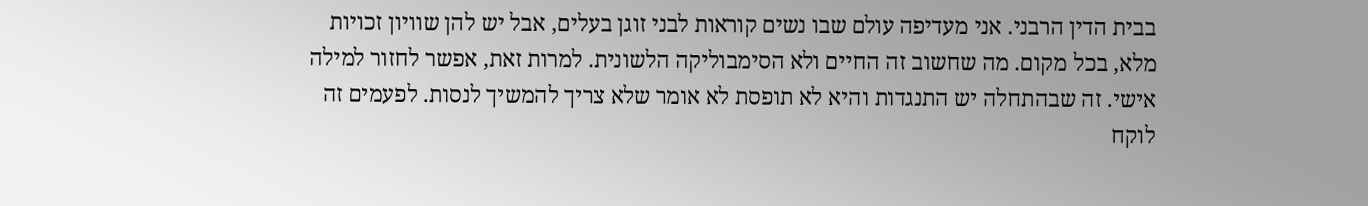בבית הדין הרבני. אני מעדיפה עולם שבו נשים קוראות לבני זוגן בעלים, אבל יש להן שוויון זכויות מלא, בכל מקום. מה שחשוב זה החיים ולא הסימבוליקה הלשונית. למרות זאת, אפשר לחזור למילה אישי. זה שבהתחלה יש התנגדות והיא לא תופסת לא אומר שלא צריך להמשיך לנסות. לפעמים זה לוקח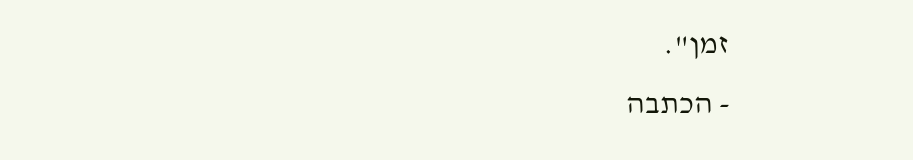זמן".
- הכתבה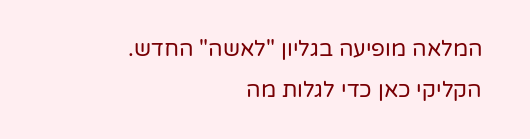המלאה מופיעה בגליון "לאשה" החדש. הקליקי כאן כדי לגלות מה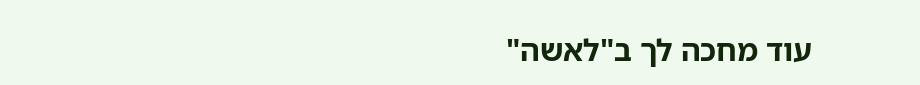עוד מחכה לך ב"לאשה"